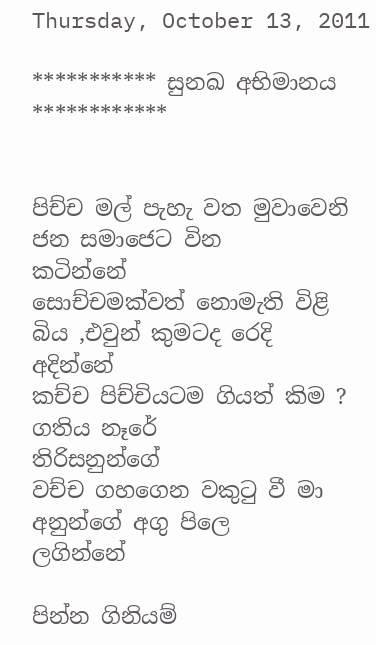Thursday, October 13, 2011

*********** සුනඛ අභිමානය ************


පිච්ච මල් පැහැ වත මුවාවෙනි ජන සමාජෙට වින                             කටින්නේ
සොච්චමක්වත් නොමැති විළි බිය ,එවුන් කුමටද රෙදි                         අදින්නේ
කච්ච පිච්චියට‍ම ගියත් කිම ? ගතිය නෑරේ                                    තිරිසනුන්ගේ
වච්ච ගහගෙන වකුටු වී මා අනුන්ගේ අගු පිලෙ                                  ලගින්නේ

පින්න ගිනියම්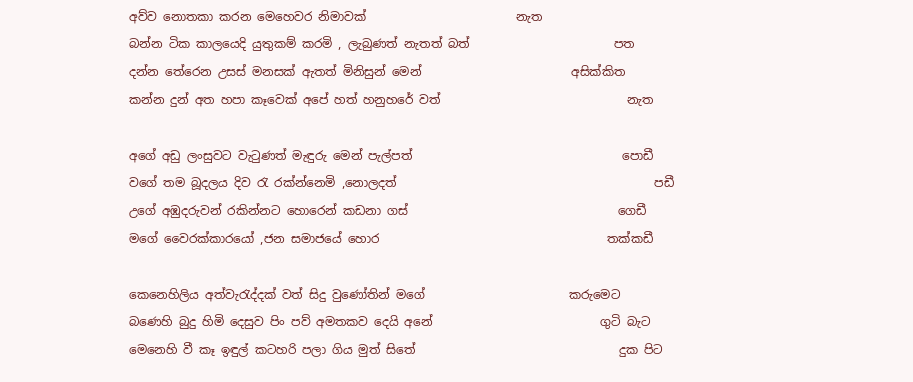අව්ව නොතකා කරන මෙහෙවර නිමාවක්                         නැත
බන්න ටික කාලයෙදි යුතුකම් කරමි , ලැබුණත් නැතත් බත්                        පත
දන්න තේරෙන උසස් මනසක් ඇතත් මිනිසුන් මෙන්                         අසික්කිත
කන්න දුන් අත හපා කෑවෙක් අපේ හත් හනුහරේ වත්                               නැත

අගේ අඩු ලංසුවට වැටුණත් මැඳුරු මෙන් පැල්පත්                                   පොඩී
වගේ තම බූදලය දිව රැ රක්න්නෙමි ,නොලදත්                                           පඩී
උගේ අඹුදරුවන් රකින්නට හොරෙන් කඩනා ගස්                                   ගෙඩී
මගේ වෛරක්කාරයෝ ,ජන සමාජයේ හොර                                      තක්කඩී

කෙනෙහිලිය අත්වැරැද්දක් වත් සිදු වුණෝතින් මගේ                        කරුමෙට
බණෙහි බුදු හිමි දෙසුව පිං පව් අමතකව දෙයි අනේ                            ගුටි බැට
මෙනෙහි වී කෑ ඉඳුල් කටහරි පලා ගිය මුත් සිතේ                                  දුක පිට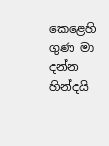කෙළෙහි ගුණ මා දන්න හින්දයි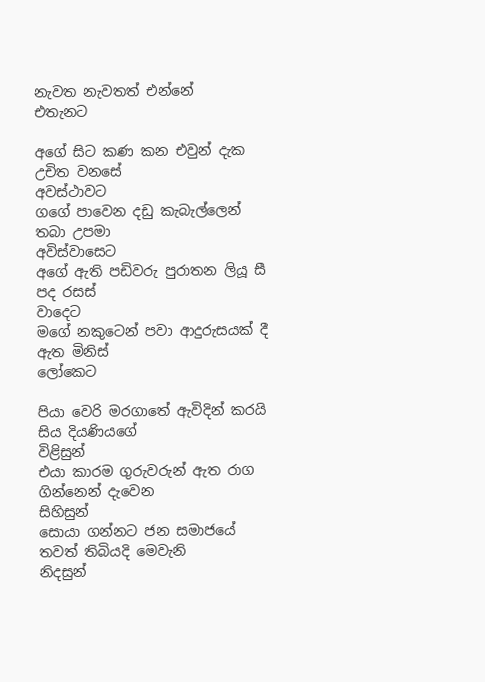නැවත නැවතත් එන්නේ                    එතැනට

අ‍ගේ සිට කණ කන එවුන් දැක උචිත වනසේ                                   අවස්ථාවට
ග‍ගේ පාවෙන දඩු කැබැල්ලෙන් තබා උපමා                                   අවිස්වාසෙට
අගේ ඇති පඩිවරු පුරාතන ලියූ සී පද රසස්                                             වාදෙට
මගේ නකුටෙන් පවා ආදුරුසයක් දී ඇත මිනිස්                                   ලෝකෙට

පියා වෙරි මරගාතේ ඇවිදින් කරයි සිය දියණියගේ                               විළිසුන්
එයා කාරම ගුරුවරුන් ඇත රාග ගින්නෙන් දැවෙන                              සිහිසුන්
සොයා ගන්නට ජන සමාජයේ තවත් තිබියදි මෙවැනි                            නිදසුන්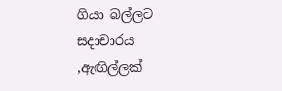ගියා බල්ලට සදාචාරය ,ඇඟිල්ලක්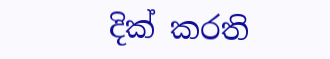දික් කරති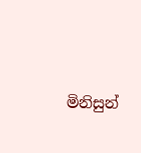මිනිසුන්